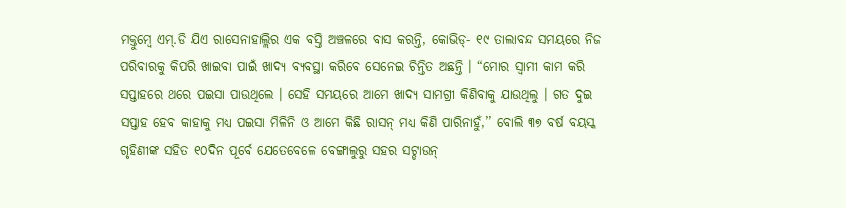ମକ୍ତୁମ୍ବେ ଏମ୍.ଡି ଯିଏ ରାସେନାହାଲ୍ଲିର ଏକ ବସ୍ତି ଅଞ୍ଚଳରେ ବାସ କରନ୍ତି, କୋଭିଡ୍- ୧୯ ତାଲାବନ୍ଦ ସମୟରେ ନିଜ ପରିବାରକୁ କିପରି ଖାଇବା ପାଇଁ ଖାଦ୍ୟ ବ୍ୟବସ୍ଥା କରିବେ ସେନେଇ ଚିନ୍ତିତ ଅଛନ୍ତି । “ମୋର ସ୍ୱାମୀ କାମ କରି ସପ୍ତାହରେ ଥରେ ପଇସା ପାଉଥିଲେ । ସେହି ସମୟରେ ଆମେ ଖାଦ୍ୟ ସାମଗ୍ରୀ କିଣିବାକୁ ଯାଉଥିଲୁ । ଗତ ଦୁଇ ସପ୍ତାହ ହେବ କାହାକୁ ମଧ୍ୟ ପଇସା ମିଳିନି ଓ ଆମେ କିଛି ରାସନ୍ ମଧ୍ୟ କିଣି ପାରିନାହୁଁ,’’ ବୋଲି ୩୭ ବର୍ଷ ବୟସ୍କ ଗୃହିଣୀଙ୍କ ସହିତ ୧୦ଦିନ ପୂର୍ବେ ଯେତେବେଳେ ବେଙ୍ଗାଲୁରୁ ସହର ସଟ୍ଡାଉନ୍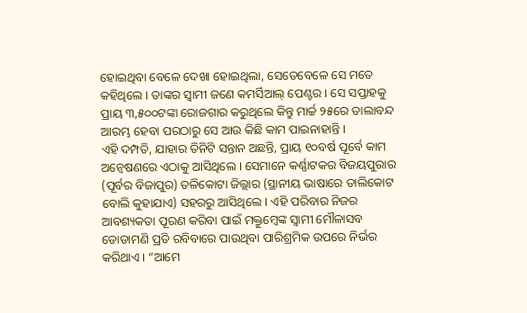ହୋଇଥିବା ବେଳେ ଦେଖା ହୋଇଥିଲା, ସେତେବେଳେ ସେ ମତେ କହିଥିଲେ । ତାଙ୍କର ସ୍ୱାମୀ ଜଣେ କମର୍ସିଆଲ୍ ପେଣ୍ଟର । ସେ ସପ୍ତାହକୁ ପ୍ରାୟ ୩,୫୦୦ଟଙ୍କା ରୋଜଗାର କରୁଥିଲେ କିନ୍ତୁ ମାର୍ଚ୍ଚ ୨୫ରେ ତାଲାବନ୍ଦ ଆରମ୍ଭ ହେବା ପରଠାରୁ ସେ ଆଉ କିଛି କାମ ପାଇନାହାନ୍ତି ।
ଏହି ଦମ୍ପତି, ଯାହାର ତିନିଟି ସନ୍ତାନ ଅଛନ୍ତି, ପ୍ରାୟ ୧୦ବର୍ଷ ପୂର୍ବେ କାମ ଅନ୍ୱେଷଣରେ ଏଠାକୁ ଆସିଥିଲେ । ସେମାନେ କର୍ଣ୍ଣାଟକର ବିଜୟପୁରାର (ପୂର୍ବର ବିଜାପୁର) ତଳିକୋଟା ଜିଲ୍ଲାର (ସ୍ଥାନୀୟ ଭାଷାରେ ତାଲିକୋଟ ବୋଲି କୁହାଯାଏ) ସହରରୁ ଆସିଥିଲେ । ଏହି ପରିବାର ନିଜର ଆବଶ୍ୟକତା ପୂରଣ କରିବା ପାଇଁ ମକ୍ତୁମ୍ବେଙ୍କ ସ୍ୱାମୀ ମୌଳାସବ ଡୋଡାମଣି ପ୍ରତି ରବିବାରେ ପାଉଥିବା ପାରିଶ୍ରମିକ ଉପରେ ନିର୍ଭର କରିଥାଏ । “ଆମେ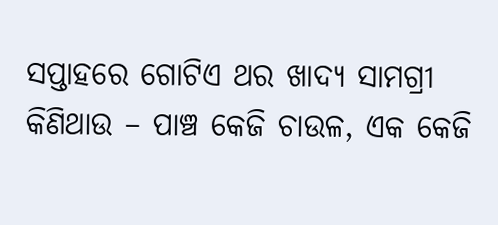ସପ୍ତାହରେ ଗୋଟିଏ ଥର ଖାଦ୍ୟ ସାମଗ୍ରୀ କିଣିଥାଉ – ପାଞ୍ଚ କେଜି ଚାଉଳ, ଏକ କେଜି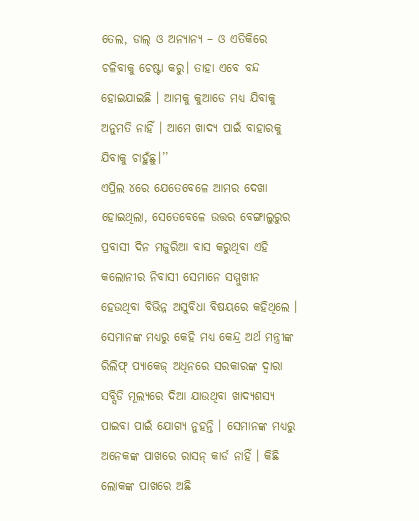ତେଲ, ଡାଲ୍ ଓ ଅନ୍ୟାନ୍ୟ – ଓ ଏତିକିରେ ଚଳିବାକୁ ଚେଷ୍ଟା କରୁ। ତାହା ଏବେ ବନ୍ଦ ହୋଇଯାଇଛି । ଆମକୁ କୁଆଡେ ମଧ୍ୟ ଯିବାକୁ ଅନୁମତି ନାହିଁ । ଆମେ ଖାଦ୍ୟ ପାଇଁ ବାହାରକୁ ଯିବାକୁ ଚାହୁଁଛୁ।’’
ଏପ୍ରିଲ ୪ରେ ଯେତେବେଳେ ଆମର ଦେଖା ହୋଇଥିଲା, ସେତେବେଳେ ଉତ୍ତର ବେଙ୍ଗାଲୁରୁର ପ୍ରବାସୀ ଦିନ ମଜୁରିଆ ବାସ କରୁଥିବା ଏହି କଲୋନୀର ନିବାସୀ ସେମାନେ ସମ୍ମୁଖୀନ ହେଉଥିବା ବିଭିନ୍ନ ଅସୁବିଧା ବିଷୟରେ କହିଥିଲେ । ସେମାନଙ୍କ ମଧ୍ୟରୁ କେହି ମଧ୍ୟ କେନ୍ଦ୍ର ଅର୍ଥ ମନ୍ତ୍ରୀଙ୍କ ରିଲିଫ୍ ପ୍ୟାକେଜ୍ ଅଧିନରେ ସରକାରଙ୍କ ଦ୍ୱାରା ସବ୍ସିଡି ମୂଲ୍ୟରେ ଦିଆ ଯାଉଥିବା ଖାଦ୍ୟଶସ୍ୟ ପାଇବା ପାଇଁ ଯୋଗ୍ୟ ନୁହନ୍ତି । ସେମାନଙ୍କ ମଧ୍ୟରୁ ଅନେକଙ୍କ ପାଖରେ ରାସନ୍ କାର୍ଡ ନାହିଁ । କିଛି ଲୋକଙ୍କ ପାଖରେ ଅଛି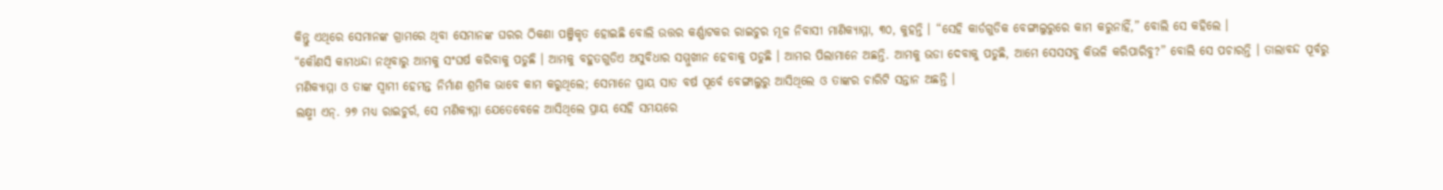କିନ୍ତୁ ଏଥିରେ ସେମାନଙ୍କ ଗ୍ରାମରେ ଥିବା ସେମାନଙ୍କ ଘରର ଠିକଣା ପଞ୍ଜିକୃତ ହୋଇଛି ବୋଲି ଉତ୍ତର କର୍ଣ୍ଣାଟକର ରାଇଚୁର ମୂଳ ନିବାସୀ ମାଣିକ୍ୟାମ୍ମା, ୩୦, କୁହନ୍ତି । “ସେହି କାର୍ଡଗୁଡିକ ବେଙ୍ଗାଲୁରୁରେ କାମ କରୁନାହିଁ,” ବୋଲି ସେ କହିଲେ ।
“କୌଣସି କାମଧନ୍ଦା ନଥିବାରୁ ଆମକୁ ସଂଘର୍ଷ କରିବାକୁ ପଡୁଛି । ଆମକୁ ବହୁତଗୁଡିଏ ଅସୁବିଧାର ସମ୍ମୁଖୀନ ହେବାକୁ ପଡୁଛି । ଆମର ପିଲାମାନେ ଅଛନ୍ତି. ଆମକୁ ଭଡା ଦେବାକୁ ପଡୁଛି, ଆମେ ସେସସବୁ କିଭଳି କରିପାରିବୁ?” ବୋଲି ସେ ପଚାରନ୍ତି । ତାଲାବନ୍ଦ ପୂର୍ବରୁ ମଣିକ୍ୟାମ୍ମା ଓ ତାଙ୍କ ସ୍ୱାମୀ ହେମନ୍ତ ନିର୍ମାଣ ଶ୍ରମିକ ଭାବେ କାମ କରୁଥିଲେ; ସେମାନେ ପ୍ରାୟ ସାତ ବର୍ଷ ପୂର୍ବେ ବେଙ୍ଗାଲୁରୁ ଆସିଥିଲେ ଓ ତାଙ୍କର ଚାରିଟି ସନ୍ତାନ ଅଛନ୍ତି ।
ଲକ୍ଷ୍ମୀ ଏନ୍. ୨୭ ମଧ୍ୟ ରାଇଚୁର୍ର, ସେ ମଣିକ୍ୟମ୍ମା ଯେତେବେଳେ ଆସିଥିଲେ ପ୍ରାୟ ସେହି ସମୟରେ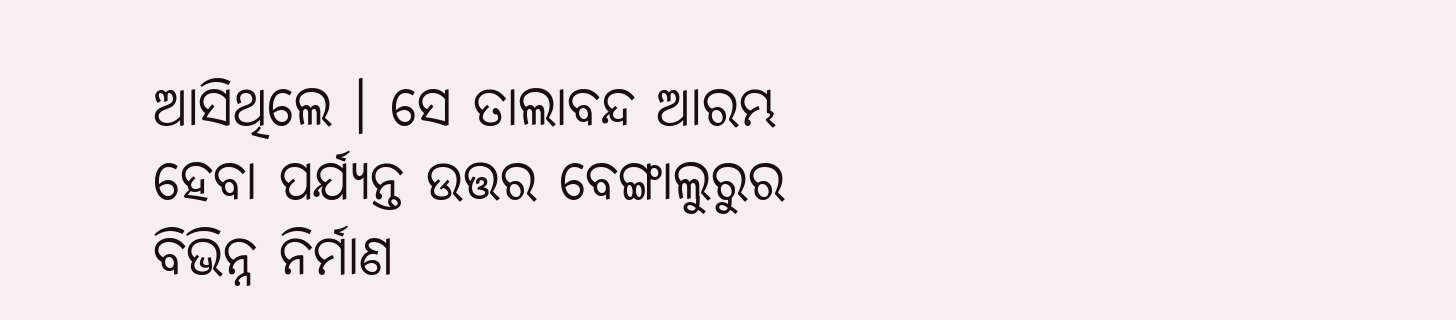ଆସିଥିଲେ । ସେ ତାଲାବନ୍ଦ ଆରମ୍ଭ ହେବା ପର୍ଯ୍ୟନ୍ତ ଉତ୍ତର ବେଙ୍ଗାଲୁରୁର ବିଭିନ୍ନ ନିର୍ମାଣ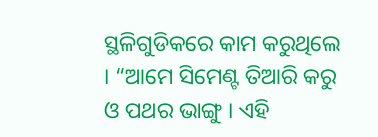ସ୍ଥଳିଗୁଡିକରେ କାମ କରୁଥିଲେ । “ଆମେ ସିମେଣ୍ଟ ତିଆରି କରୁ ଓ ପଥର ଭାଙ୍ଗୁ । ଏହି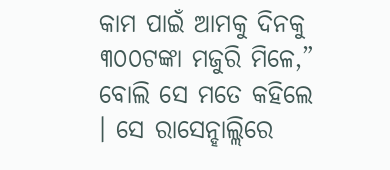କାମ ପାଇଁ ଆମକୁ ଦିନକୁ ୩୦୦ଟଙ୍କା ମଜୁରି ମିଳେ,” ବୋଲି ସେ ମତେ କହିଲେ । ସେ ରାସେନ୍ହାଲ୍ଲିରେ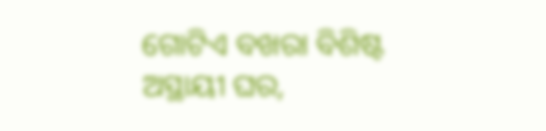ଗୋଟିଏ ବଖରା ବିଶିଷ୍ଟ ଅସ୍ଥାୟୀ ଘର,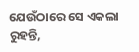ଯେଉଁଠାରେ ସେ ଏକଲା ରୁହନ୍ତି,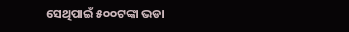ସେଥିପାଇଁ ୫୦୦ଟଙ୍କା ଭଡା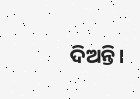ଦିଅନ୍ତି।